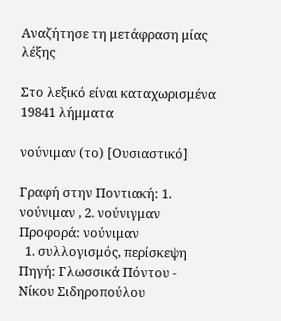Αναζήτησε τη μετάφραση μίας λέξης

Στο λεξικό είναι καταχωρισμένα 19841 λήμματα

νούνιμαν (το) [Ουσιαστικό]

Γραφή στην Ποντιακή: 1. νούνιμαν , 2. νούνιγμαν Προφορά: νούνιμαν
  1. συλλογισμός, περίσκεψη Πηγή: Γλωσσικά Πόντου - Νίκου Σιδηροπούλου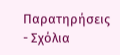Παρατηρήσεις - Σχόλια